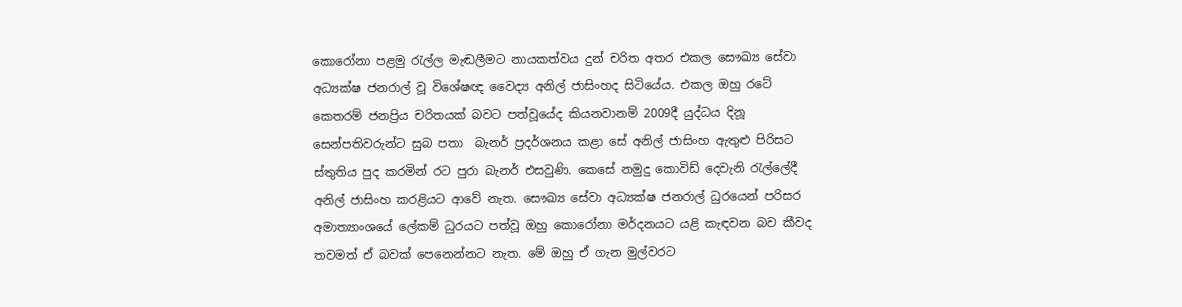කොරෝනා පළමු රැල්ල මැඬලීමට නායකත්වය දුන් චරිත අතර එකල සෞඛ්‍ය සේවා අධ්‍යක්ෂ ජනරාල් වූ විශේෂඥ වෛද්‍ය අනිල් ජාසිංහද සිටියේය. එකල ඔහු රටේ කෙතරම් ජනප්‍රිය චරිතයක් බවට පත්වූයේද කියනවානම් 2009දී යුද්ධය දිනූ සෙන්පතිවරුන්ට සුබ පතා  බැනර් ප්‍රදර්ශනය කළා සේ අනිල් ජාසිංහ ඇතුළු පිරිසට ස්තුතිය පුද කරමින් රට පුරා බැනර් එසවුණි. කෙසේ නමුදු කොවිඩ් දෙවැනි රැල්ලේදී අනිල් ජාසිංහ කරළියට ආවේ නැත. සෞඛ්‍ය සේවා අධ්‍යක්ෂ ජනරාල් ධුරයෙන් පරිසර අමාත්‍යාංශයේ ලේකම් ධුරයට පත්වූ ඔහු කොරෝනා මර්දනයට යළි කැඳවන බව කීවද තවමත් ඒ බවක් පෙනෙන්නට නැත. මේ ඔහු ඒ ගැන මුල්වරට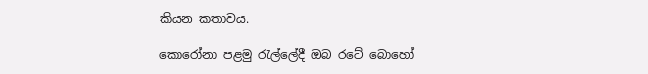කියන කතාවය.

කොරෝනා පළමු රැල්ලේදී ඔබ රටේ බොහෝ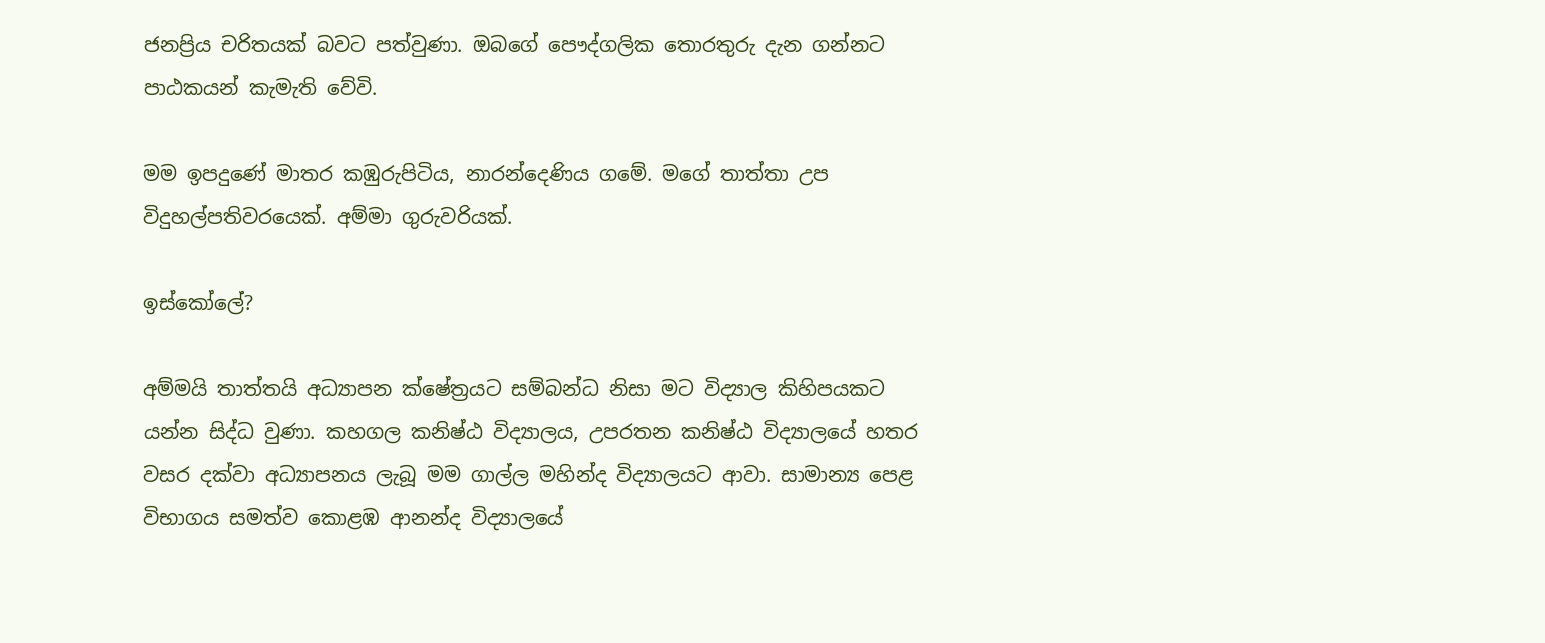ජනප්‍රිය චරිතයක් බවට පත්වුණා. ඔබගේ පෞද්ගලික තොරතුරු දැන ගන්නට පාඨකයන් කැමැති වේවි.

මම ඉපදුණේ මාතර කඹුරුපිටිය, නාරන්දෙණිය ගමේ. මගේ තාත්තා උප විදුහල්පතිවරයෙක්. අම්මා ගුරුවරියක්.

ඉස්කෝලේ?

අම්මයි තාත්තයි අධ්‍යාපන ක්ෂේත්‍රයට සම්බන්ධ නිසා මට විද්‍යාල කිහිපයකට යන්න සිද්ධ වුණා. කහගල කනිෂ්ඨ විද්‍යාලය, උපරතන කනිෂ්ඨ විද්‍යාලයේ හතර වසර දක්වා අධ්‍යාපනය ලැබූ මම ගාල්ල මහින්ද විද්‍යාලයට ආවා. සාමාන්‍ය පෙළ විභාගය සමත්ව කොළඹ ආනන්ද විද්‍යාලයේ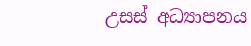උසස් අධ්‍යාපනය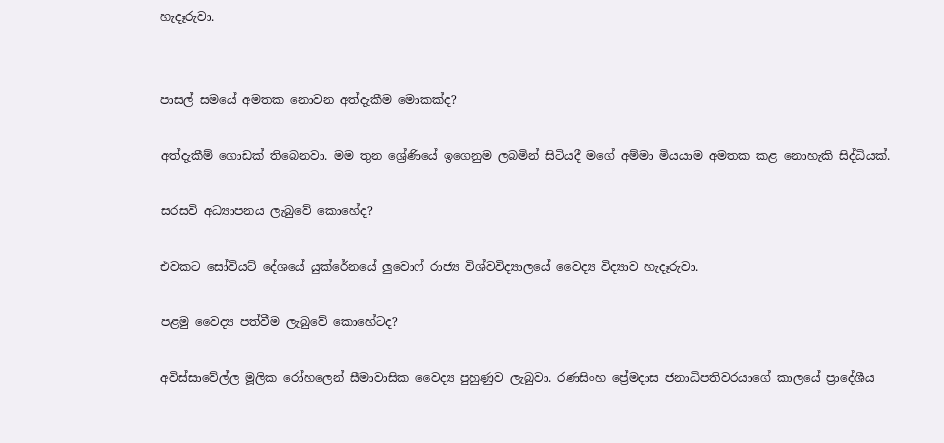හැදෑරුවා.


පාසල් සමයේ අමතක නොවන අත්දැකීම මොකක්ද?

අත්දැකීම් ගොඩක් තිබෙනවා. මම තුන ශ්‍රේණියේ ඉගෙනුම ලබමින් සිටියදී මගේ අම්මා මියයාම අමතක කළ නොහැකි සිද්ධියක්.

සරසවි අධ්‍යාපනය ලැබුවේ කොහේද?

එවකට සෝවියට් දේශයේ යුක්රේනයේ ලුවොෆ් රාජ්‍ය විශ්වවිද්‍යාලයේ වෛද්‍ය විද්‍යාව හැදෑරුවා.

පළමු වෛද්‍ය පත්වීම ලැබුවේ කොහේටද?

අවිස්සාවේල්ල මූලික රෝහලෙන් සීමාවාසික වෛද්‍ය පුහුණුව ලැබුවා. රණසිංහ ප්‍රේමදාස ජනාධිපතිවරයාගේ කාලයේ ප්‍රාදේශීය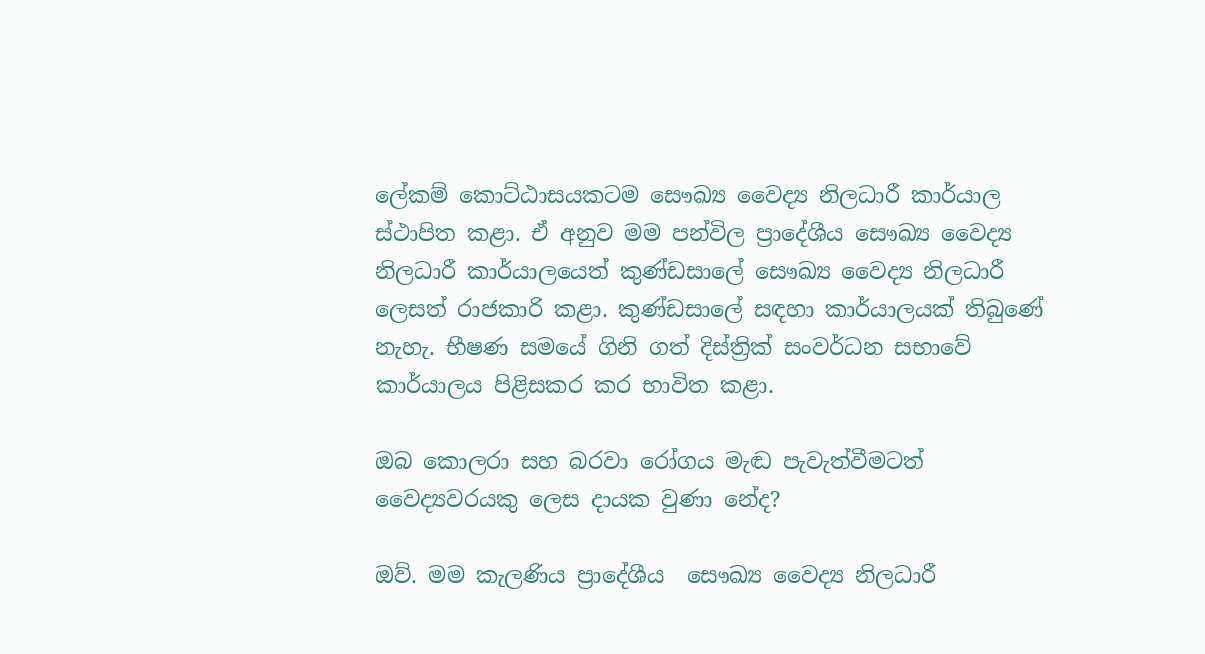ලේකම් කොට්ඨාසයකටම සෞඛ්‍ය වෛද්‍ය නිලධාරී කාර්යාල ස්ථාපිත කළා. ඒ අනුව මම පන්විල ප්‍රාදේශීය සෞඛ්‍ය වෛද්‍ය නිලධාරී කාර්යාලයෙත් කුණ්ඩසාලේ සෞඛ්‍ය වෛද්‍ය නිලධාරී ලෙසත් රාජකාරි කළා. කුණ්ඩසාලේ සඳහා කාර්යාලයක් තිබුණේ නැහැ. භීෂණ සමයේ ගිනි ගත් දිස්ත්‍රික් සංවර්ධන සභාවේ කාර්යාලය පිළිසකර කර භාවිත කළා.

ඔබ කොලරා සහ බරවා රෝගය මැඬ පැවැත්වීමටත් වෛද්‍යවරයකු ලෙස දායක වුණා නේද?

ඔව්. මම කැලණිය ප්‍රාදේශීය  සෞඛ්‍ය වෛද්‍ය නිලධාරී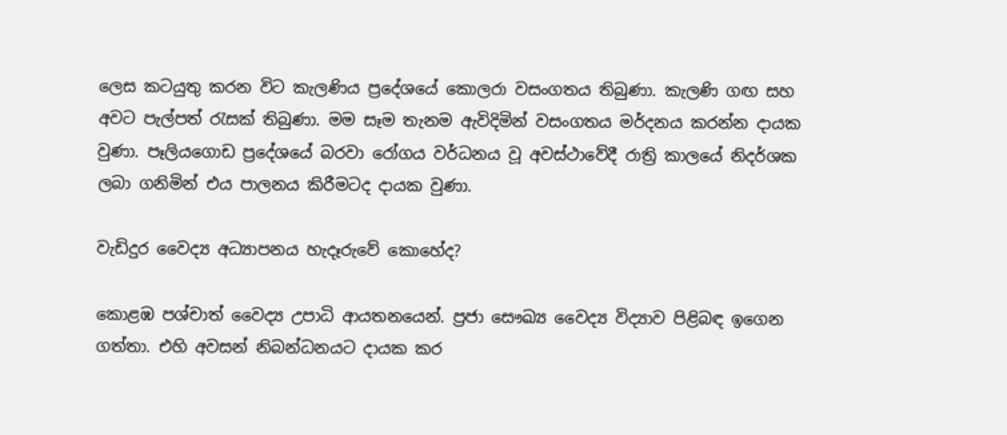ලෙස කටයුතු කරන විට කැලණිය ප්‍රදේශයේ කොලරා වසංගතය තිබුණා. කැලණි ගඟ සහ අවට පැල්පත් රැසක් තිබුණා. මම සෑම තැනම ඇවිදිමින් වසංගතය මර්දනය කරන්න දායක වුණා. පෑලියගොඩ ප්‍රදේශයේ බරවා රෝගය වර්ධනය වූ අවස්ථාවේදී රාත්‍රි කාලයේ නිදර්ශක ලබා ගනිමින් එය පාලනය කිරීමටද දායක වුණා.

වැඩිදුර වෛද්‍ය අධ්‍යාපනය හැදෑරුවේ කොහේද?

කොළඹ පශ්චාත් වෛද්‍ය උපාධි ආයතනයෙන්. ප්‍රජා සෞඛ්‍ය වෛද්‍ය විද්‍යාව පිළිබඳ ඉගෙන ගත්තා. එහි අවසන් නිබන්ධනයට දායක කර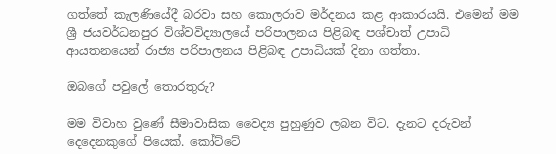ගත්තේ කැලණියේදී බරවා සහ කොලරාව මර්දනය කළ ආකාරයයි. එමෙන් මම ශ්‍රී ජයවර්ධනපුර විශ්වවිද්‍යාලයේ පරිපාලනය පිළිබඳ පශ්චාත් උපාධි ආයතනයෙන් රාජ්‍ය පරිපාලනය පිළිබඳ උපාධියක් දිනා ගත්තා.

ඔබගේ පවුලේ තොරතුරු?

මම විවාහ වුණේ සීමාවාසික වෛද්‍ය පුහුණුව ලබන විට. දැනට දරුවන් දෙදෙනකුගේ පියෙක්. කෝට්ටේ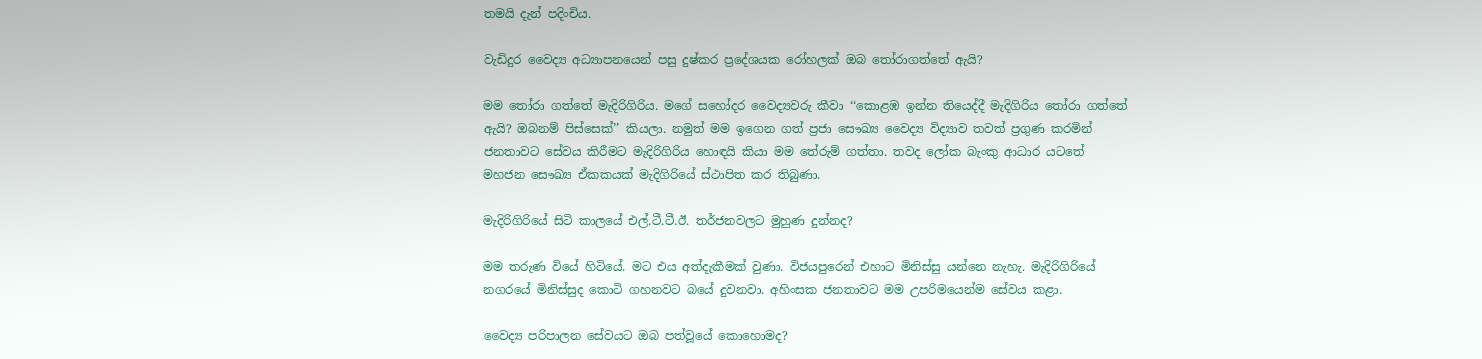තමයි දැන් පදිංචිය.

වැඩිදුර වෛද්‍ය අධ්‍යාපනයෙන් පසු දුෂ්කර ප්‍රදේශයක රෝහලක් ඔබ තෝරාගත්තේ ඇයි?

මම තෝරා ගත්තේ මැදිරිගිරිය. මගේ සහෝදර වෛද්‍යවරු කීවා ‘‘කොළඹ ඉන්න තියෙද්දී මැදිගිරිය තෝරා ගත්තේ ඇයි? ඔබනම් පිස්සෙක්’’ කියලා. නමුත් මම ඉගෙන ගත් ප්‍රජා සෞඛ්‍ය වෛද්‍ය විද්‍යාව තවත් ප්‍රගුණ කරමින් ජනතාවට සේවය කිරීමට මැදිරිගිරිය හොඳයි කියා මම තේරුම් ගත්තා. තවද ලෝක බැංකු ආධාර යටතේ මහජන සෞඛ්‍ය ඒකකයක් මැදිගිරියේ ස්ථාපිත කර තිබුණා.

මැදිරිගිරියේ සිටි කාලයේ එල්.ටී.ටී.ඊ. තර්ජනවලට මුහුණ දුන්නද?

මම තරුණ වියේ හිටියේ. මට එය අත්දැකීමක් වුණා. විජයපුරෙන් එහාට මිනිස්සු යන්නෙ නැහැ. මැදිරිගිරියේ නගරයේ මිනිස්සුද කොටි ගහනවට බයේ දුවනවා. අහිංසක ජනතාවට මම උපරිමයෙන්ම සේවය කළා.

වෛද්‍ය පරිපාලන සේවයට ඔබ පත්වූයේ කොහොමද?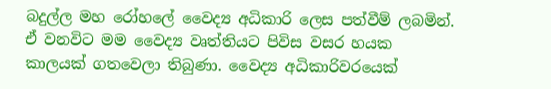බදුල්ල මහ රෝහලේ වෛද්‍ය අධිකාරි ලෙස පත්වීම් ලබමින්. ඒ වනවිට මම වෛද්‍ය වෘත්තියට පිවිස වසර හයක කාලයක් ගතවෙලා තිබුණා. වෛද්‍ය අධිකාරිවරයෙක්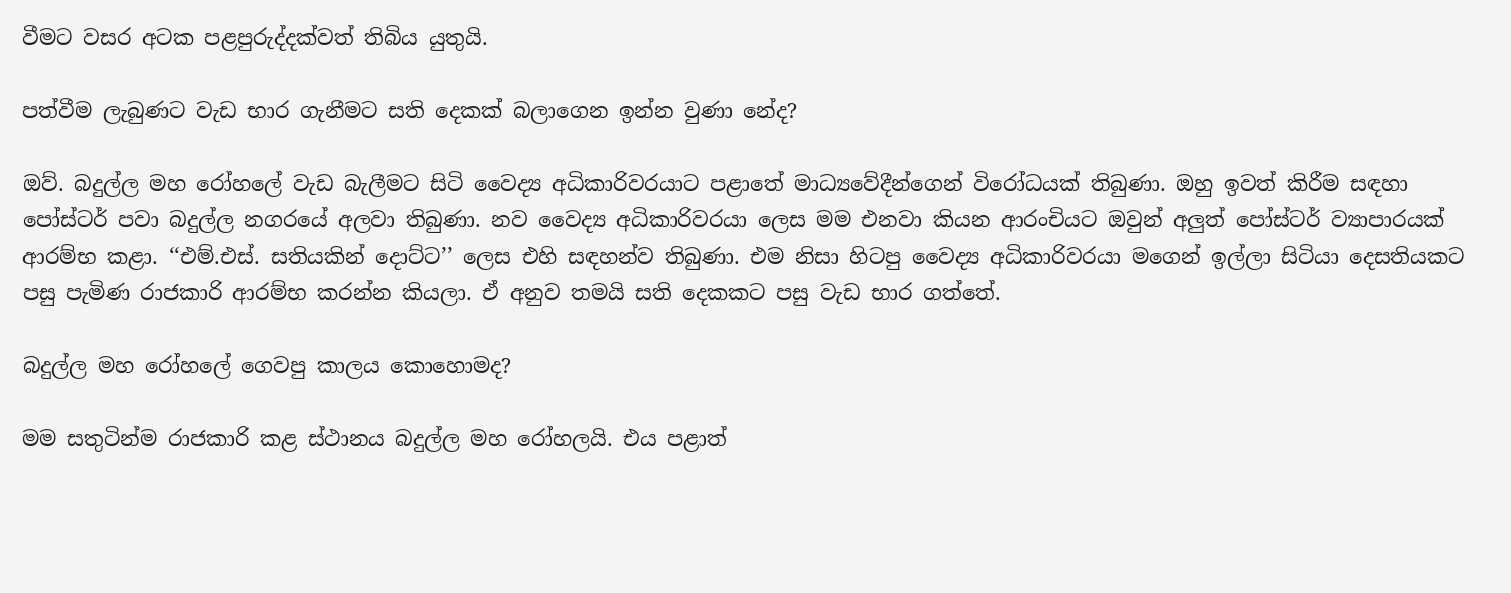වීමට වසර අටක පළපුරුද්දක්වත් තිබිය යුතුයි.

පත්වීම ලැබුණට වැඩ භාර ගැනීමට සති දෙකක් බලාගෙන ඉන්න වුණා නේද?

ඔව්. බදුල්ල මහ රෝහලේ වැඩ බැලීමට සිටි වෛද්‍ය අධිකාරිවරයාට පළාතේ මාධ්‍යවේදීන්ගෙන් විරෝධයක් තිබුණා. ඔහු ඉවත් කිරීම සඳහා පෝස්ටර් පවා බදුල්ල නගරයේ අලවා තිබුණා. නව වෛද්‍ය අධිකාරිවරයා ලෙස මම එනවා කියන ආරංචියට ඔවුන් අලුත් පෝස්ටර් ව්‍යාපාරයක් ආරම්භ කළා. ‘‘එම්.එස්. සතියකින් දොට්ට’’ ලෙස එහි සඳහන්ව තිබුණා. එම නිසා හිටපු වෛද්‍ය අධිකාරිවරයා මගෙන් ඉල්ලා සිටියා දෙසතියකට පසු පැමිණ රාජකාරි ආරම්භ කරන්න කියලා. ඒ අනුව තමයි සති දෙකකට පසු වැඩ භාර ගත්තේ.

බදුල්ල මහ රෝහලේ ගෙවපු කාලය කොහොමද?

මම සතුටින්ම රාජකාරි කළ ස්ථානය බදුල්ල මහ රෝහලයි. එය පළාත්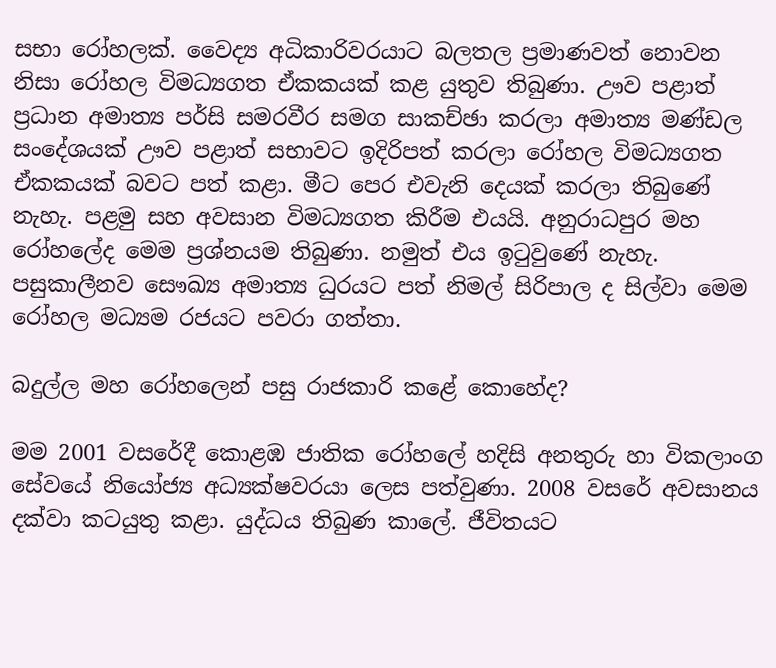සභා රෝහලක්. වෛද්‍ය අධිකාරිවරයාට බලතල ප්‍රමාණවත් නොවන නිසා රෝහල විමධ්‍යගත ඒකකයක් කළ යුතුව තිබුණා. ඌව පළාත් ප්‍රධාන අමාත්‍ය පර්සි සමරවීර සමග සාකච්ඡා කරලා අමාත්‍ය මණ්ඩල සංදේශයක් ඌව පළාත් සභාවට ඉදිරිපත් කරලා රෝහල විමධ්‍යගත ඒකකයක් බවට පත් කළා. මීට පෙර එවැනි දෙයක් කරලා තිබුණේ නැහැ. පළමු සහ අවසාන විමධ්‍යගත කිරීම එයයි. අනුරාධපුර මහ රෝහලේද මෙම ප්‍රශ්නයම තිබුණා. නමුත් එය ඉටුවුණේ නැහැ. පසුකාලීනව සෞඛ්‍ය අමාත්‍ය ධුරයට පත් නිමල් සිරිපාල ද සිල්වා මෙම රෝහල මධ්‍යම රජයට පවරා ගත්තා.

බදුල්ල මහ රෝහලෙන් පසු රාජකාරි කළේ කොහේද?

මම 2001 වසරේදී කොළඹ ජාතික රෝහලේ හදිසි අනතුරු හා විකලාංග සේවයේ නියෝජ්‍ය අධ්‍යක්ෂවරයා ලෙස පත්වුණා. 2008 වසරේ අවසානය දක්වා කටයුතු කළා. යුද්ධය තිබුණ කාලේ. ජීවිතයට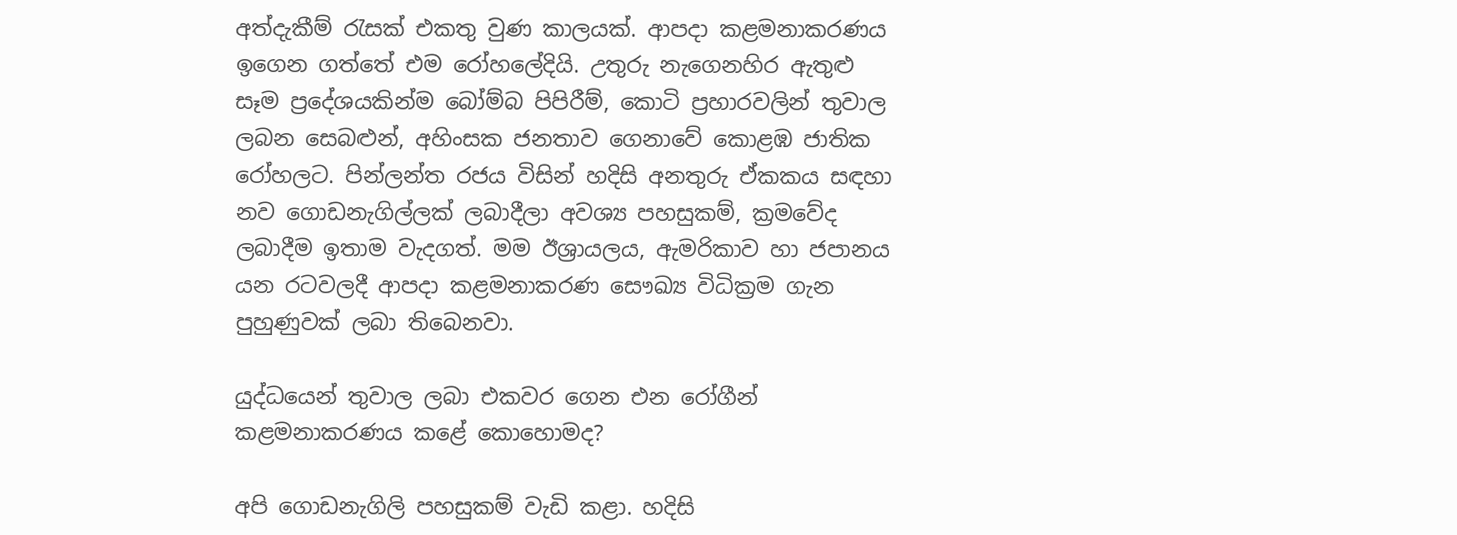අත්දැකීම් රැසක් එකතු වුණ කාලයක්. ආපදා කළමනාකරණය ඉගෙන ගත්තේ එම රෝහලේදියි. උතුරු නැගෙනහිර ඇතුළු සෑම ප්‍රදේශයකින්ම බෝම්බ පිපිරීම්, කොටි ප්‍රහාරවලින් තුවාල ලබන සෙබළුන්, අහිංසක ජනතාව ගෙනාවේ කොළඹ ජාතික රෝහලට. පින්ලන්ත රජය විසින් හදිසි අනතුරු ඒකකය සඳහා නව ගොඩනැගිල්ලක් ලබාදීලා අවශ්‍ය පහසුකම්, ක්‍රමවේද ලබාදීම ඉතාම වැදගත්. මම ඊශ්‍රායලය, ඇමරිකාව හා ජපානය යන රටවලදී ආපදා කළමනාකරණ සෞඛ්‍ය විධික්‍රම ගැන පුහුණුවක් ලබා තිබෙනවා.

යුද්ධයෙන් තුවාල ලබා එකවර ගෙන එන රෝගීන් කළමනාකරණය කළේ කොහොමද?

අපි ගොඩනැගිලි පහසුකම් වැඩි කළා. හදිසි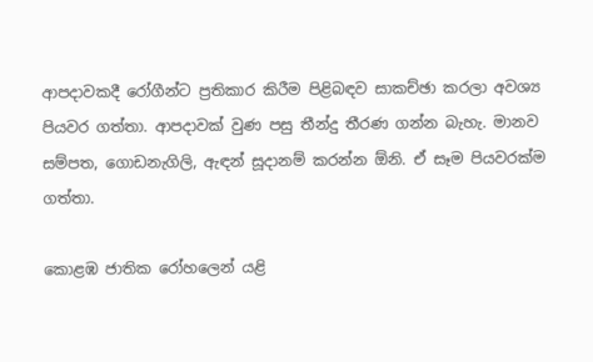ආපදාවකදී රෝගීන්ට ප්‍රතිකාර කිරීම පිළිබඳව සාකච්ඡා කරලා අවශ්‍ය පියවර ගත්තා. ආපදාවක් වුණ පසු තීන්දු තීරණ ගන්න බැහැ. මානව සම්පත, ගොඩනැගිලි, ඇඳන් සූදානම් කරන්න ඕනි. ඒ සෑම පියවරක්ම ගත්තා.

කොළඹ ජාතික රෝහලෙන් යළි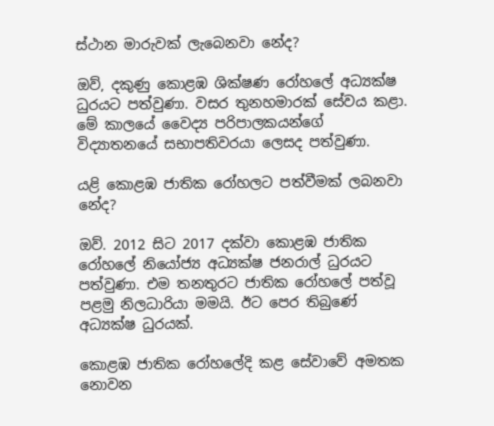ස්ථාන මාරුවක් ලැබෙනවා නේද?

ඔව්, දකුණු කොළඹ ශික්ෂණ රෝහලේ අධ්‍යක්ෂ ධුරයට පත්වුණා. වසර තුනහමාරක් සේවය කළා. මේ කාලයේ වෛද්‍ය පරිපාලකයන්ගේ විද්‍යාතනයේ සභාපතිවරයා ලෙසද පත්වුණා.

යළි කොළඹ ජාතික රෝහලට පත්වීමක් ලබනවා නේද?

ඔව්. 2012 සිට 2017 දක්වා කොළඹ ජාතික රෝහලේ නියෝජ්‍ය අධ්‍යක්ෂ ජනරාල් ධුරයට පත්වුණා. එම තනතුරට ජාතික රෝහලේ පත්වූ පළමු නිලධාරියා මමයි. ඊට පෙර තිබුණේ අධ්‍යක්ෂ ධුරයක්.

කොළඹ ජාතික රෝහලේදි කළ සේවාවේ අමතක නොවන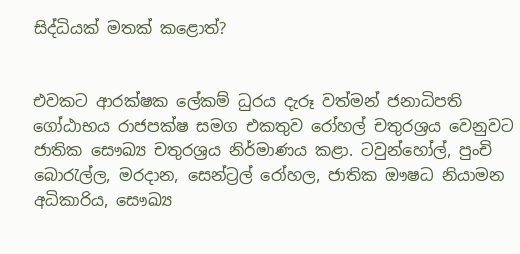සිද්ධියක් මතක් කළොත්?


එවකට ආරක්ෂක ලේකම් ධුරය දැරූ වත්මන් ජනාධිපති ගෝඨාභය රාජපක්ෂ සමග එකතුව රෝහල් චතුරශ්‍රය වෙනුවට ජාතික සෞඛ්‍ය චතුරශ්‍රය නිර්මාණය කළා. ටවුන්හෝල්, පුංචි බොරැල්ල, මරදාන, සෙන්ට්‍රල් රෝහල, ජාතික ඖෂධ නියාමන අධිකාරිය, සෞඛ්‍ය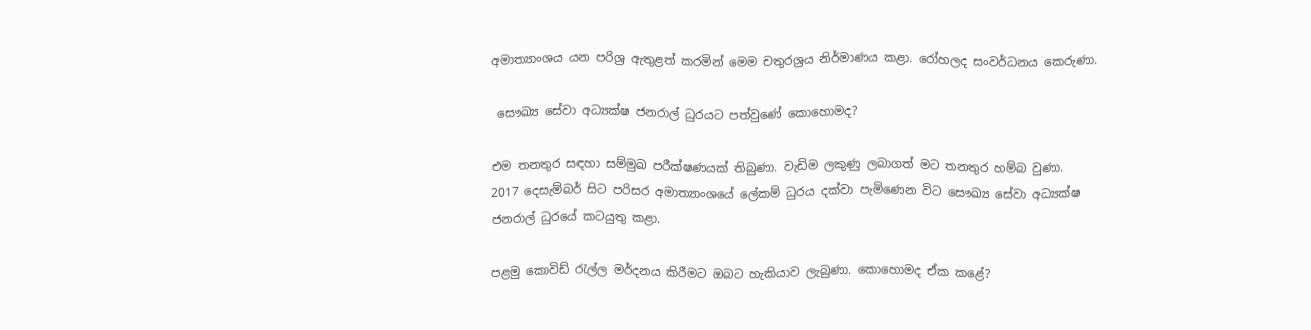අමාත්‍යාංශය යන පරිශ්‍ර ඇතුළත් කරමින් මෙම චතුරශ්‍රය නිර්මාණය කළා. රෝහලද සංවර්ධනය කෙරුණා.

 සෞඛ්‍ය සේවා අධ්‍යක්ෂ ජනරාල් ධුරයට පත්වුණේ කොහොමද?

එම තනතුර සඳහා සම්මුඛ පරීක්ෂණයක් තිබුණා. වැඩිම ලකුණු ලබාගත් මට තනතුර හම්බ වුණා.
2017 දෙසැම්බර් සිට පරිසර අමාත්‍යාංශයේ ලේකම් ධුරය දක්වා පැමිණෙන විට සෞඛ්‍ය සේවා අධ්‍යක්ෂ ජනරාල් ධුරයේ කටයුතු කළා.

පළමු කොවිඩ් රැල්ල මර්දනය කිරීමට ඔබට හැකියාව ලැබුණා. කොහොමද ඒක කළේ?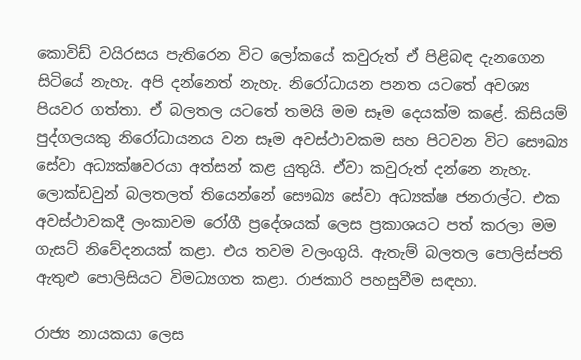කොවිඩ් වයිරසය පැතිරෙන විට ලෝකයේ කවුරුත් ඒ පිළිබඳ දැනගෙන සිටියේ නැහැ. අපි දන්නෙත් නැහැ. නිරෝධායන පනත යටතේ අවශ්‍ය පියවර ගත්තා. ඒ බලතල යටතේ තමයි මම සෑම දෙයක්ම කළේ. කිසියම් පුද්ගලයකු නිරෝධායනය වන සෑම අවස්ථාවකම සහ පිටවන විට සෞඛ්‍ය සේවා අධ්‍යක්ෂවරයා අත්සන් කළ යුතුයි. ඒවා කවුරුත් දන්නෙ නැහැ. ලොක්ඩවුන් බලතලත් තියෙන්නේ සෞඛ්‍ය සේවා අධ්‍යක්ෂ ජනරාල්ට. එක අවස්ථාවකදී ලංකාවම රෝගී ප්‍රදේශයක් ලෙස ප්‍රකාශයට පත් කරලා මම ගැසට් නිවේදනයක් කළා. එය තවම වලංගුයි. ඇතැම් බලතල පොලිස්පති ඇතුළු පොලිසියට විමධ්‍යගත කළා. රාජකාරි පහසුවීම සඳහා.

රාජ්‍ය නායකයා ලෙස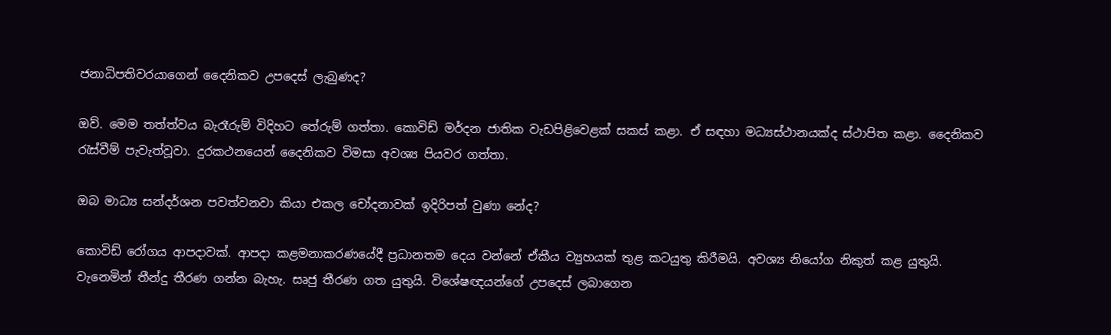ජනාධිපතිවරයාගෙන් දෛනිකව උපදෙස් ලැබුණද?

ඔව්. මෙම තත්ත්වය බැරෑරුම් විදිහට තේරුම් ගත්තා. කොවිඩ් මර්දන ජාතික වැඩපිළිවෙළක් සකස් කළා. ඒ සඳහා මධ්‍යස්ථානයක්ද ස්ථාපිත කළා. දෛනිකව රැස්වීම් පැවැත්වූවා. දුරකථනයෙන් දෛනිකව විමසා අවශ්‍ය පියවර ගත්තා.

ඔබ මාධ්‍ය සන්දර්ශන පවත්වනවා කියා එකල චෝදනාවක් ඉදිරිපත් වුණා නේද?

කොවිඩ් රෝගය ආපදාවක්. ආපදා කළමනාකරණයේදී ප්‍රධානතම දෙය වන්නේ ඒකීය ව්‍යුහයක් තුළ කටයුතු කිරීමයි. අවශ්‍ය නියෝග නිකුත් කළ යුතුයි. වැනෙමින් තීන්දු තීරණ ගන්න බැහැ. සෘජු තීරණ ගත යුතුයි. විශේෂඥයන්ගේ උපදෙස් ලබාගෙන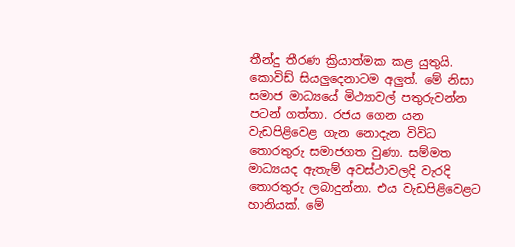තීන්දු තීරණ ක්‍රියාත්මක කළ යුතුයි. කොවිඩ් සියලුදෙනාටම අලුත්. මේ නිසා සමාජ මාධ්‍යයේ මිථ්‍යාවල් පතුරුවන්න පටන් ගත්තා. රජය ගෙන යන වැඩපිළිවෙළ ගැන නොදැන විවිධ තොරතුරු සමාජගත වුණා. සම්මත මාධ්‍යයද ඇතැම් අවස්ථාවලදි වැරදි තොරතුරු ලබාදුන්නා. එය වැඩපිළිවෙළට හානියක්. මේ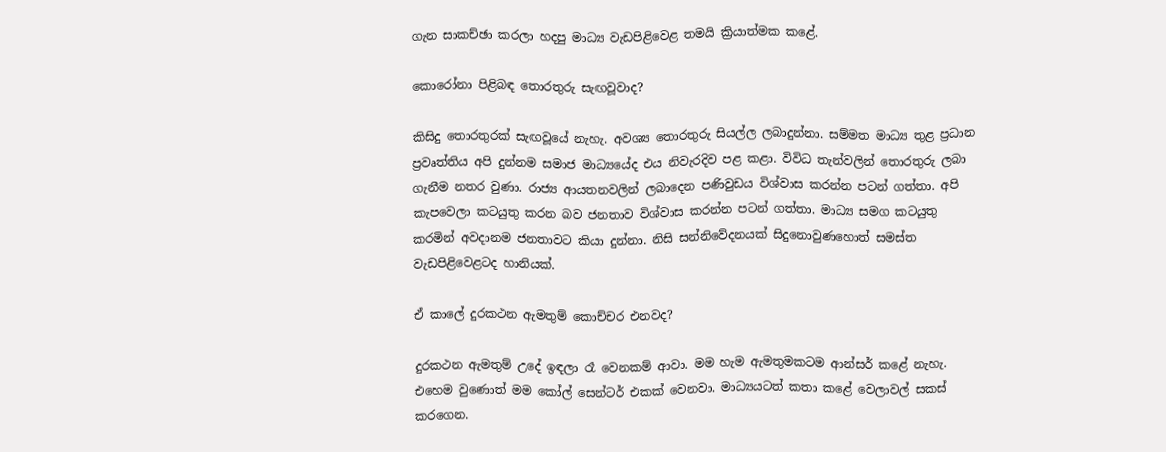ගැන සාකච්ඡා කරලා හදපු මාධ්‍ය වැඩපිළිවෙළ තමයි ක්‍රියාත්මක කළේ.

කොරෝනා පිළිබඳ තොරතුරු සැඟවූවාද?

කිසිදු තොරතුරක් සැඟවූයේ නැහැ. අවශ්‍ය තොරතුරු සියල්ල ලබාදුන්නා. සම්මත මාධ්‍ය තුළ ප්‍රධාන ප්‍රවෘත්තිය අපි දුන්නම සමාජ මාධ්‍යයේද එය නිවැරදිව පළ කළා. විවිධ තැන්වලින් තොරතුරු ලබා ගැනීම නතර වුණා. රාජ්‍ය ආයතනවලින් ලබාදෙන පණිවුඩය විශ්වාස කරන්න පටන් ගත්තා. අපි කැපවෙලා කටයුතු කරන බව ජනතාව විශ්වාස කරන්න පටන් ගත්තා. මාධ්‍ය සමග කටයුතු කරමින් අවදානම ජනතාවට කියා දුන්නා. නිසි සන්නිවේදනයක් සිදුනොවුණහොත් සමස්ත වැඩපිළිවෙළටද හානියක්.

ඒ කාලේ දුරකථන ඇමතුම් කොච්චර එනවද?

දුරකථන ඇමතුම් උදේ ඉඳලා රෑ වෙනකම් ආවා. මම හැම ඇමතුමකටම ආන්සර් කළේ නැහැ. එහෙම වුණොත් මම කෝල් සෙන්ටර් එකක් වෙනවා. මාධ්‍යයටත් කතා කළේ වෙලාවල් සකස් කරගෙන.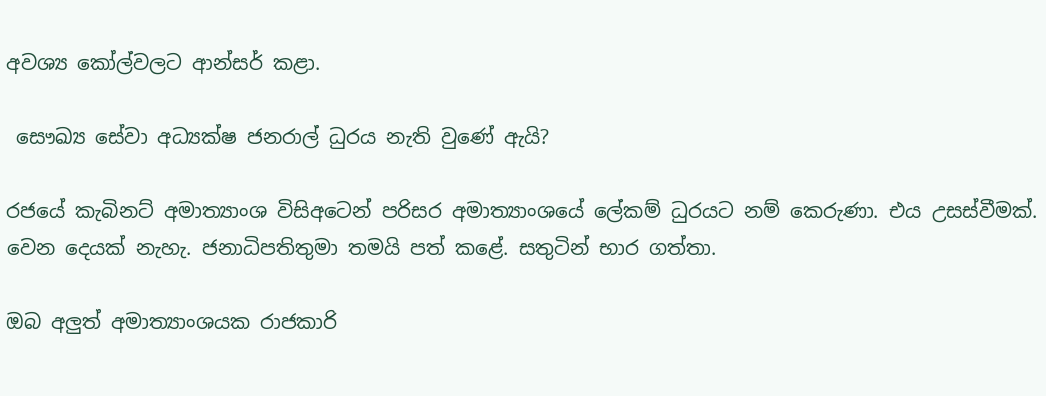අවශ්‍ය කෝල්වලට ආන්සර් කළා.

 සෞඛ්‍ය සේවා අධ්‍යක්ෂ ජනරාල් ධුරය නැති වුණේ ඇයි?

රජයේ කැබිනට් අමාත්‍යාංශ විසිඅටෙන් පරිසර අමාත්‍යාංශයේ ලේකම් ධුරයට නම් කෙරුණා. එය උසස්වීමක්. වෙන දෙයක් නැහැ. ජනාධිපතිතුමා තමයි පත් කළේ. සතුටින් භාර ගත්තා.

ඔබ අලුත් අමාත්‍යාංශයක රාජකාරි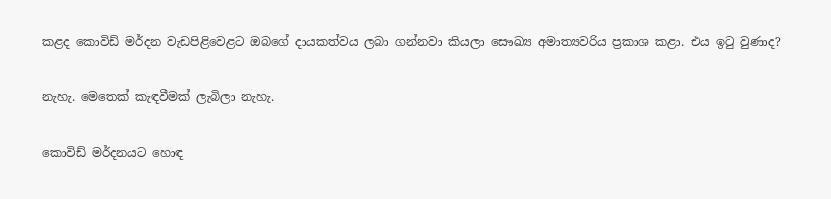කළද කොවිඩ් මර්දන වැඩපිළිවෙළට ඔබගේ දායකත්වය ලබා ගන්නවා කියලා සෞඛ්‍ය අමාත්‍යවරිය ප්‍රකාශ කළා. එය ඉටු වුණාද?

නැහැ. මෙතෙක් කැඳවීමක් ලැබිලා නැහැ.

කොවිඩ් මර්දනයට හොඳ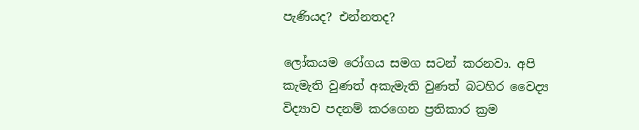පැණියද? එන්නතද?

ලෝකයම රෝගය සමග සටන් කරනවා. අපි කැමැති වුණත් අකැමැති වුණත් බටහිර වෛද්‍ය විද්‍යාව පදනම් කරගෙන ප්‍රතිකාර ක්‍රම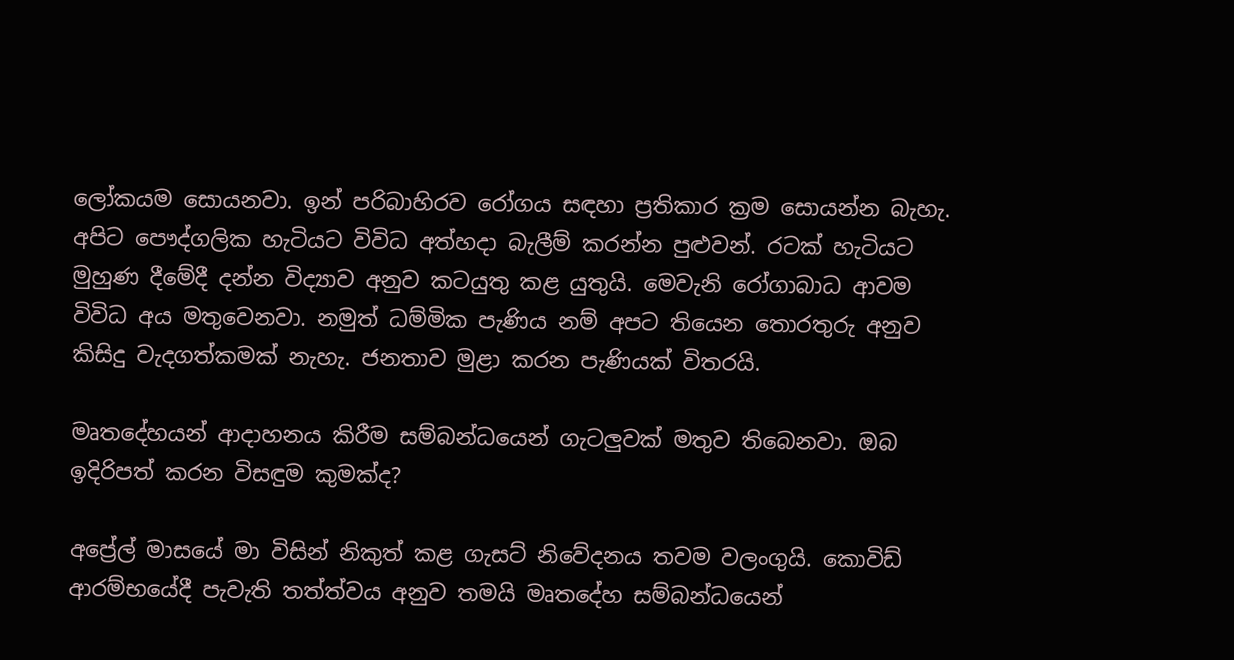ලෝකයම සොයනවා. ඉන් පරිබාහිරව රෝගය සඳහා ප්‍රතිකාර ක්‍රම සොයන්න බැහැ. අපිට පෞද්ගලික හැටියට විවිධ අත්හදා බැලීම් කරන්න පුළුවන්. රටක් හැටියට මුහුණ දීමේදී දන්න විද්‍යාව අනුව කටයුතු කළ යුතුයි. මෙවැනි රෝගාබාධ ආවම විවිධ අය මතුවෙනවා. නමුත් ධම්මික පැණිය නම් අපට තියෙන තොරතුරු අනුව කිසිදු වැදගත්කමක් නැහැ. ජනතාව මුළා කරන පැණියක් විතරයි.

මෘතදේහයන් ආදාහනය කිරීම සම්බන්ධයෙන් ගැටලුවක් මතුව තිබෙනවා. ඔබ ඉදිරිපත් කරන විසඳුම කුමක්ද?

අප්‍රේල් මාසයේ මා විසින් නිකුත් කළ ගැසට් නිවේදනය තවම වලංගුයි. කොවිඩ් ආරම්භයේදී පැවැති තත්ත්වය අනුව තමයි මෘතදේහ සම්බන්ධයෙන්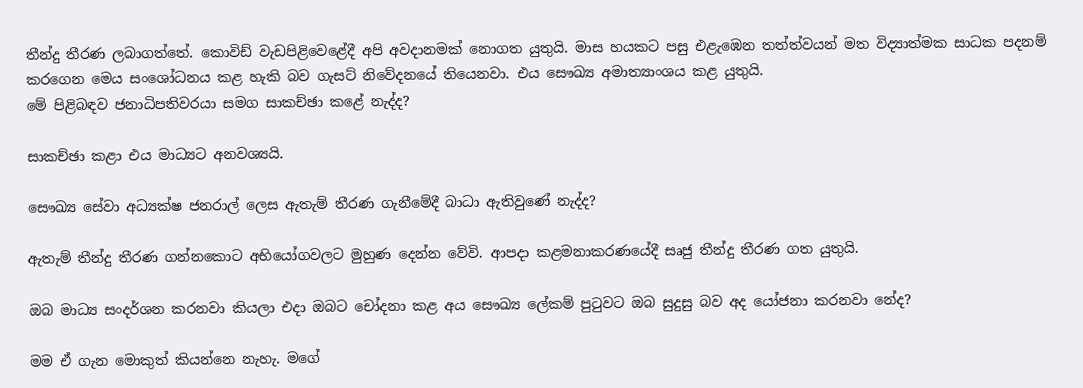තීන්දු තීරණ ලබාගත්තේ. කොවිඩ් වැඩපිළිවෙළේදී අපි අවදානමක් නොගත යුතුයි. මාස හයකට පසු එළැඹෙන තත්ත්වයන් මත විද්‍යාත්මක සාධක පදනම් කරගෙන මෙය සංශෝධනය කළ හැකි බව ගැසට් නිවේදනයේ තියෙනවා. එය සෞඛ්‍ය අමාත්‍යාංශය කළ යුතුයි.
මේ පිළිබඳව ජනාධිපතිවරයා සමග සාකච්ඡා කළේ නැද්ද?

සාකච්ඡා කළා එය මාධ්‍යට අනවශ්‍යයි.

සෞඛ්‍ය සේවා අධ්‍යක්ෂ ජනරාල් ලෙස ඇතැම් තීරණ ගැනීමේදී බාධා ඇතිවුණේ නැද්ද?

ඇතැම් තීන්දු තීරණ ගන්නකොට අභියෝගවලට මුහුණ දෙන්න වේවි. ආපදා කළමනාකරණයේදී සෘජු තීන්දු තීරණ ගත යුතුයි.

ඔබ මාධ්‍ය සංදර්ශන කරනවා කියලා එදා ඔබට චෝදනා කළ අය සෞඛ්‍ය ලේකම් පුටුවට ඔබ සුදුසු බව අද යෝජනා කරනවා නේද?

මම ඒ ගැන මොකුත් කියන්නෙ නැහැ. මගේ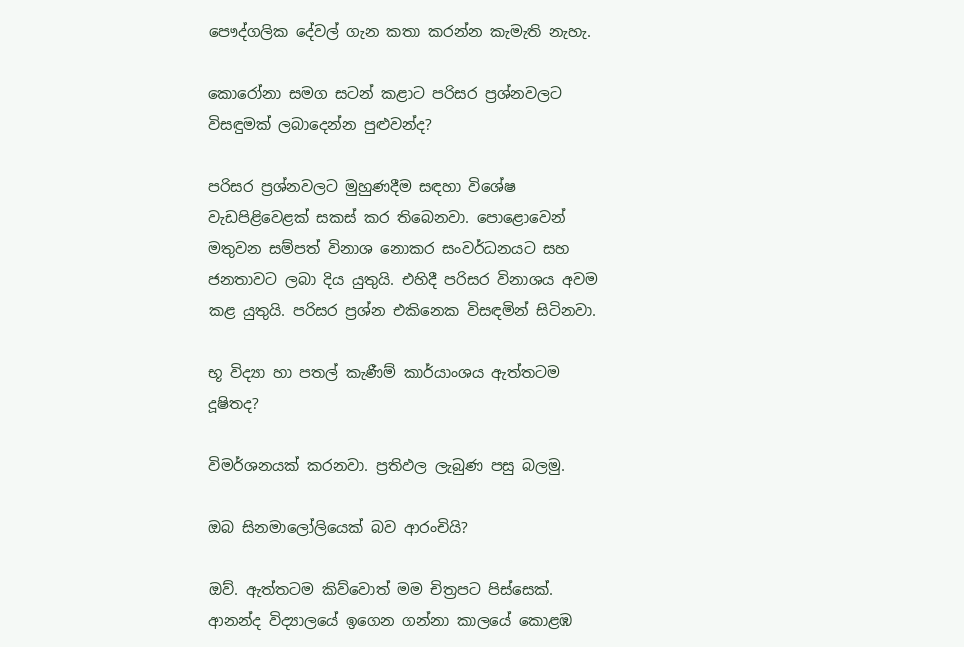පෞද්ගලික දේවල් ගැන කතා කරන්න කැමැති නැහැ.

කොරෝනා සමග සටන් කළාට පරිසර ප්‍රශ්නවලට විසඳුමක් ලබාදෙන්න පුළුවන්ද?

පරිසර ප්‍රශ්නවලට මුහුණදීම සඳහා විශේෂ වැඩපිළිවෙළක් සකස් කර තිබෙනවා. පොළොවෙන් මතුවන සම්පත් විනාශ නොකර සංවර්ධනයට සහ ජනතාවට ලබා දිය යුතුයි. එහිදී පරිසර විනාශය අවම කළ යුතුයි. පරිසර ප්‍රශ්න එකිනෙක විසඳමින් සිටිනවා.

භූ විද්‍යා හා පතල් කැණීම් කාර්යාංශය ඇත්තටම දූෂිතද?

විමර්ශනයක් කරනවා. ප්‍රතිඵල ලැබුණ පසු බලමු.

ඔබ සිනමාලෝලියෙක් බව ආරංචියි?

ඔව්. ඇත්තටම කිව්වොත් මම චිත්‍රපට පිස්සෙක්. ආනන්ද විද්‍යාලයේ ඉගෙන ගන්නා කාලයේ කොළඹ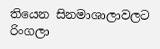තියෙන සිනමාශාලාවලට රිංගලා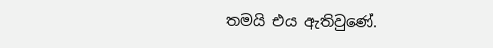තමයි එය ඇතිවුණේ.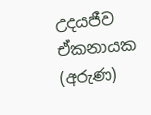උදයජීව ඒකනායක (අරුණ)